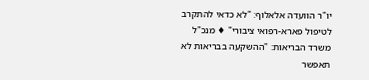יו"ר הוועדה אלאלוף: "לא כדאי להתקרב לטיפול פארא-רפואי ציבורי" ♦ מנכ"ל משרד הבריאות: "ההשקעה בבריאות לא תאפשר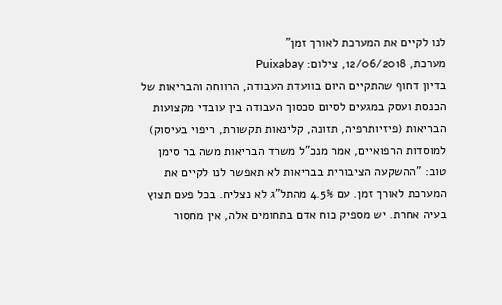לנו לקיים את המערכת לאורך זמן"
מערכת, 12/06/2018, צילום: Puixabay
בדיון דחוף שהתקיים היום בוועדת העבודה, הרווחה והבריאות של הכנסת ועסק במגעים לסיום סכסוך העבודה בין עובדי מקצועות הבריאות (פיזיותרפיה, תזונה, קלינאות תקשורת, ריפוי בעיסוק) למוסדות הרפואיים, אמר מנכ"ל משרד הבריאות משה בר סימן טוב: "ההשקעה הציבורית בבריאות לא תאפשר לנו לקיים את המערכת לאורך זמן. עם 4.5% מהתל"ג לא נצליח. בכל פעם תצוץ בעיה אחרת. יש מספיק כוח אדם בתחומים אלה, אין מחסור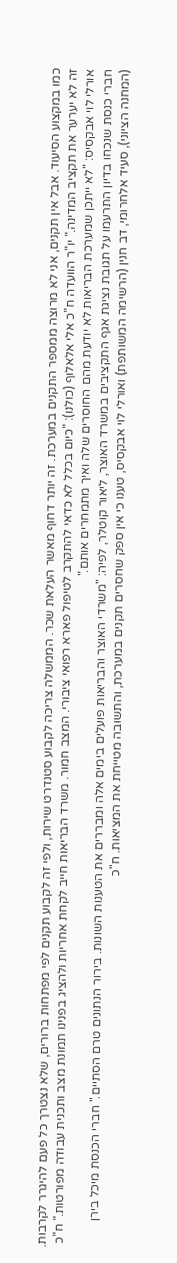כמו במקצוע הסיעוד. אבל אין תקנים, אני לא מרוצה ממספר התקנים במערכת. זה יותר דחוף מאשר העלאת שכר. הממשלה צריכה לקבוע סטנדרט שירות, ולפי זה לקבוע תקנים לפי מפתחות ברורים, שלא נצטרך כל פעם להיגרר לקרבות. זה לא יערער את תקציב המדינה." יו"ר הוועדה ח"כ אלי אלאלוף (כולנו): "כיום בכלל לא כדאי להתקרב לטיפול פארא רפואי ציבורי. המצב חמור. משרד הבריאות חייב לקחת אחריות ולהציג בפנינו תמונת מצב ותכנית עבודה מפורטות." ח"כ אורלי לוי אבקסיס: "לא ייתכן שמערכת הבריאות לא יודעת מהם החוסרים שלה ואיך מתמחרים אותם."
חברי כנסת שנכחו בדיון התרעמו על תגובת נציגת אגף התקציבים במשרד האוצר, ליאור קוטלר, לפיה: "משרדי האוצר והבריאות פועלים בימים אלה ומבררים את הטענות השונות. בירור הנתונים טרם הסתיים." חברי הכנסת מיכל בירן (המחנה הציוני), סעיד אלחרומי, דב חנין (הרשימה המשותפת) ואורלי לוי אבקסיס, טענו כי אין ספק שחסרים תקנים במערכת, והתשובה מטייחת את המציאות. ח"כ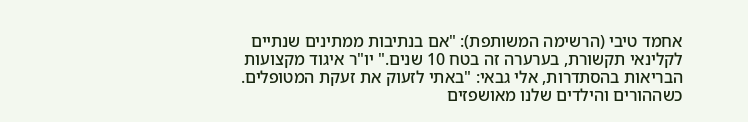אחמד טיבי (הרשימה המשותפת): "אם בנתיבות ממתינים שנתיים לקלינאי תקשורת, בערערה זה בטח 10 שנים." יו"ר איגוד מקצועות הבריאות בהסתדרות, אלי גבאי: "באתי לזעוק את זעקת המטופלים. כשההורים והילדים שלנו מאושפזים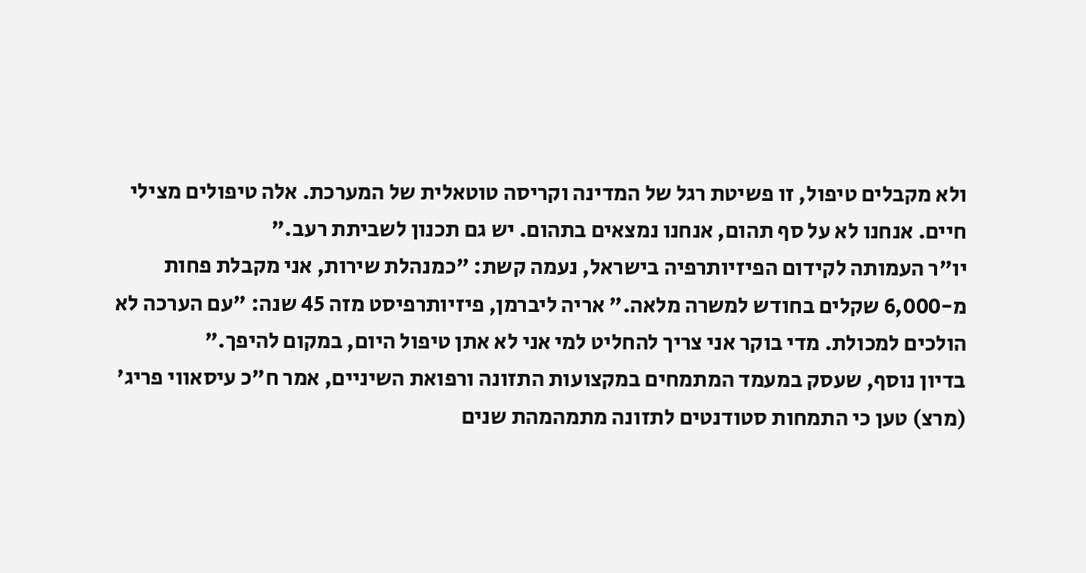ולא מקבלים טיפול, זו פשיטת רגל של המדינה וקריסה טוטאלית של המערכת. אלה טיפולים מצילי חיים. אנחנו לא על סף תהום, אנחנו נמצאים בתהום. יש גם תכנון לשביתת רעב."
יו"ר העמותה לקידום הפיזיותרפיה בישראל, נעמה קשת: "כמנהלת שירות, אני מקבלת פחות מ-6,000 שקלים בחודש למשרה מלאה." אריה ליברמן, פיזיותרפיסט מזה 45 שנה: "עם הערכה לא הולכים למכולת. מדי בוקר אני צריך להחליט למי אני לא אתן טיפול היום, במקום להיפך."
בדיון נוסף, שעסק במעמד המתמחים במקצועות התזונה ורפואת השיניים, אמר ח"כ עיסאווי פריג' (מרצ) טען כי התמחות סטודנטים לתזונה מתמהמהת שנים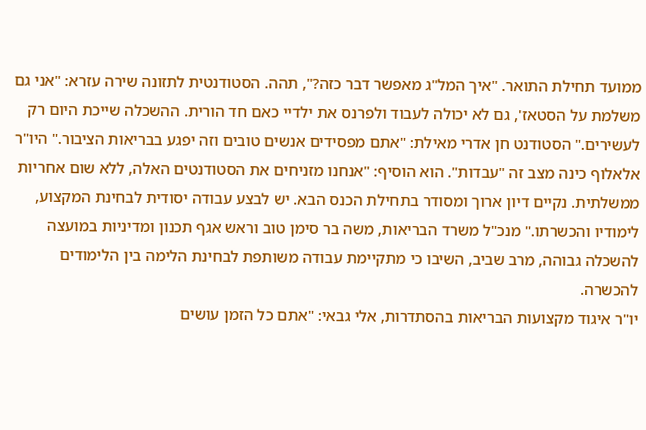ממועד תחילת התואר. "איך המל"ג מאפשר דבר כזה?", תהה. הסטודנטית לתזונה שירה עזרא: "אני גם משלמת על הסטאז', גם לא יכולה לעבוד ולפרנס את ילדיי כאם חד הורית. ההשכלה שייכת היום רק לעשירים." הסטודנט חן אדרי מאילת: "אתם מפסידים אנשים טובים וזה יפגע בבריאות הציבור." היו"ר אלאלוף כינה מצב זה "עבדות". הוא הוסיף: "אנחנו מזניחים את הסטודנטים האלה, ללא שום אחריות ממשלתית. נקיים דיון ארוך ומסודר בתחילת הכנס הבא. יש לבצע עבודה יסודית לבחינת המקצוע, לימודיו והכשרתו." מנכ"ל משרד הבריאות, משה בר סימן טוב וראש אגף תכנון ומדיניות במועצה להשכלה גבוהה, מרב שביב, השיבו כי מתקיימת עבודה משותפת לבחינת הלימה בין הלימודים להכשרה.
יו"ר איגוד מקצועות הבריאות בהסתדרות, אלי גבאי: "אתם כל הזמן עושים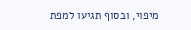מיפוי, ובסוף תגיעו למפת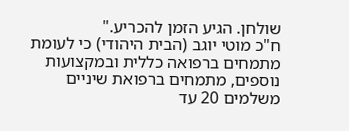שולחן. הגיע הזמן להכריע."
ח"כ מוטי יוגב (הבית היהודי) כי לעומת מתמחים ברפואה כללית ובמקצועות נוספים, מתמחים ברפואת שיניים משלמים 20 עד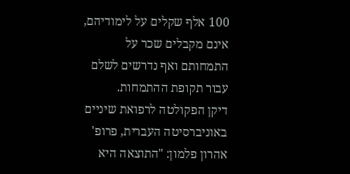100 אלף שקלים על לימודיהם, אינם מקבלים שכר על התמחותם ואף נדרשים לשלם עבור תקופת ההתמחות.
דיקן הפקולטה לרפואת שיניים באוניברסיטה העברית, פרופ' אהרון פלמון: "התוצאה היא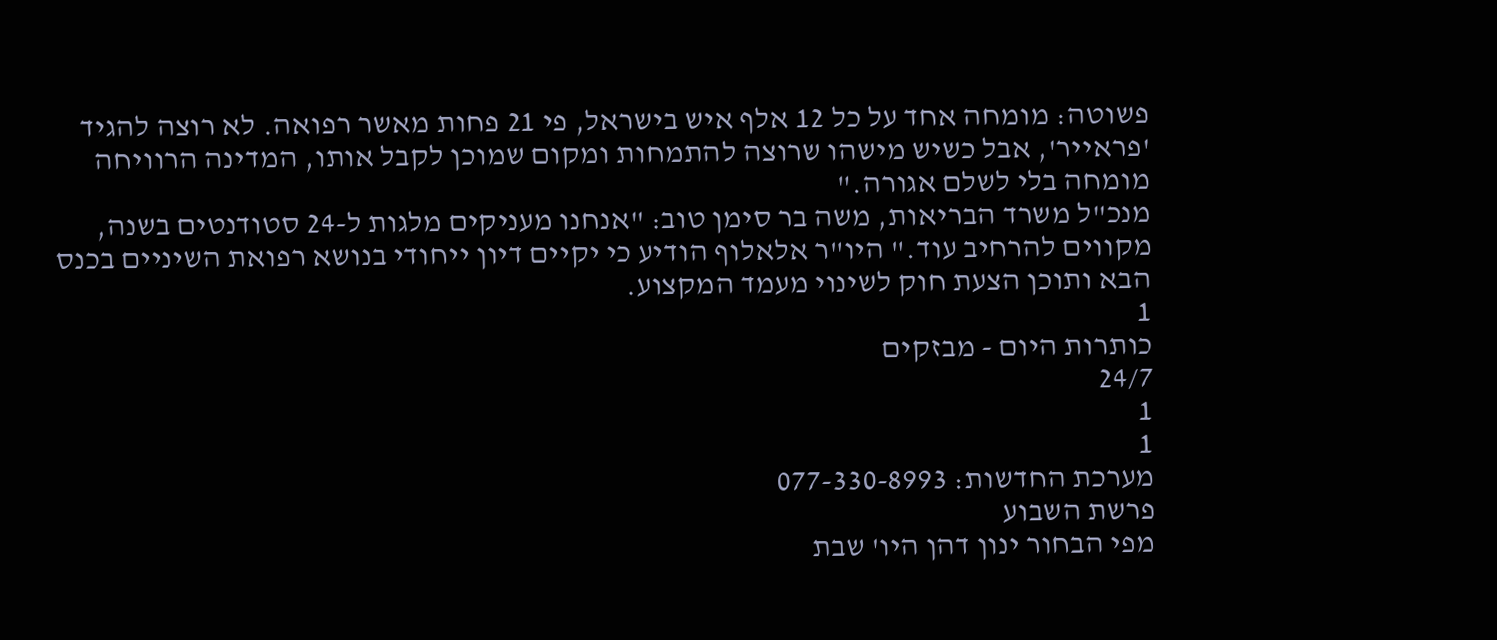פשוטה: מומחה אחד על כל 12 אלף איש בישראל, פי 21 פחות מאשר רפואה. לא רוצה להגיד 'פראייר', אבל כשיש מישהו שרוצה להתמחות ומקום שמוכן לקבל אותו, המדינה הרוויחה מומחה בלי לשלם אגורה."
מנכ"ל משרד הבריאות, משה בר סימן טוב: "אנחנו מעניקים מלגות ל-24 סטודנטים בשנה, מקווים להרחיב עוד." היו"ר אלאלוף הודיע כי יקיים דיון ייחודי בנושא רפואת השיניים בכנס הבא ותוכן הצעת חוק לשינוי מעמד המקצוע.
1
כותרות היום - מבזקים
24/7
1
1
מערכת החדשות: 077-330-8993
פרשת השבוע
מפי הבחור ינון דהן היו' שבת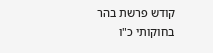קודש פרשת בהר בחוקותי כ"ו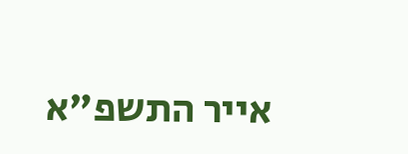אייר התשפ"א